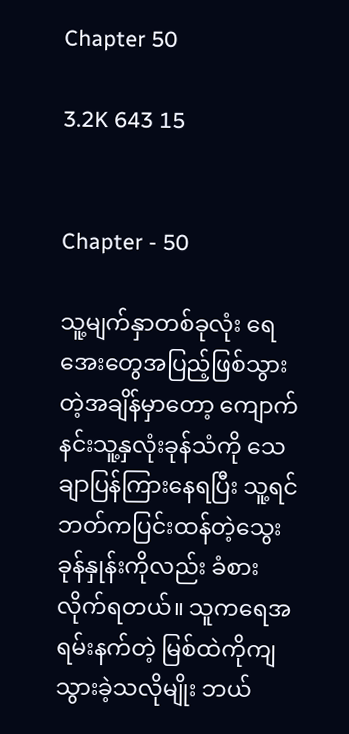Chapter 50

3.2K 643 15


Chapter - 50

သူ့မျက်နှာတစ်ခုလုံး ရေအေးတွေအပြည့်ဖြစ်သွားတဲ့အချိန်မှာတော့ ကျောက်နင်းသူ့နှလုံးခုန်သံကို သေချာပြန်ကြားနေရပြီး သူ့ရင်ဘတ်ကပြင်းထန်တဲ့သွေးခုန်နှုန်းကိုလည်း ခံစားလိုက်ရတယ်။ သူကရေအရမ်းနက်တဲ့ မြစ်ထဲကိုကျသွားခဲ့သလိုမျိုး ဘယ်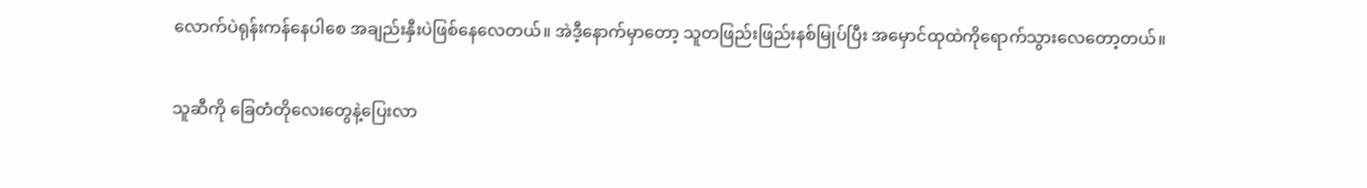လောက်ပဲရုန်းကန်နေပါစေ အချည်းနှီးပဲဖြစ်နေလေတယ်။ အဲဒီ့နောက်မှာတော့ သူတဖြည်းဖြည်းနစ်မြုပ်ပြီး အမှောင်ထုထဲကိုရောက်သွားလေတော့တယ်။

သူဆီကို ခြေတံတိုလေးတွေနဲ့ပြေးလာ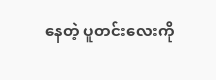နေတဲ့ ပူတင်းလေးကို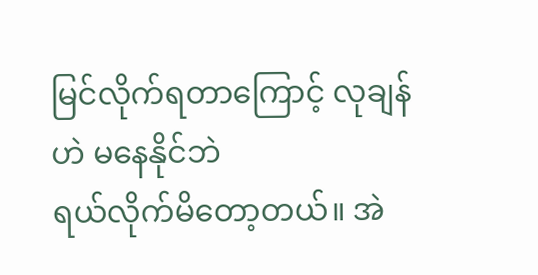မြင်လိုက်ရတာကြောင့် လုချန်ဟဲ မနေနိုင်ဘဲ
ရယ်လိုက်မိတော့တယ်။ အဲ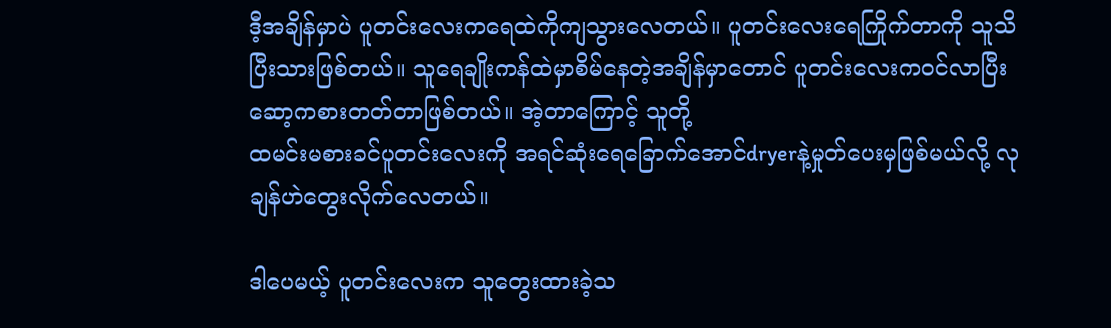ဒီ့အချိန်မှာပဲ ပူတင်းလေးကရေထဲကိုကျသွားလေတယ်။ ပူတင်းလေးရေကြိုက်တာကို သူသိပြီးသားဖြစ်တယ်။ သူရေချိုးကန်ထဲမှာစိမ်နေတဲ့အချိန်မှာတောင် ပူတင်းလေးကဝင်လာပြီး ဆော့ကစားတတ်တာဖြစ်တယ်။ အဲ့တာကြောင့် သူတို့
ထမင်းမစားခင်ပူတင်းလေးကို အရင်ဆုံးရေခြောက်အောင်dryerနဲ့မှုတ်ပေးမှဖြစ်မယ်လို့ လုချန်ဟဲတွေးလိုက်လေတယ်။

ဒါပေမယ့် ပူတင်းလေးက သူတွေးထားခဲ့သ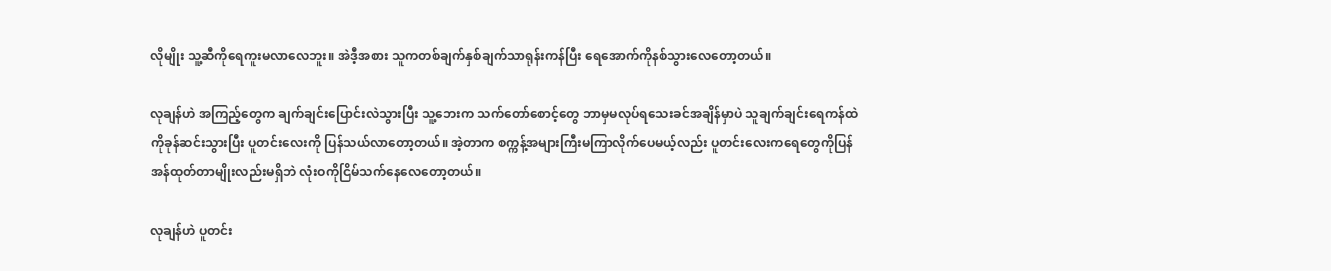လိုမျိုး သူ့ဆီကိုရေကူးမလာလေဘူး။ အဲဒီ့အစား သူကတစ်ချက်နှစ်ချက်သာရုန်းကန်ပြီး ရေအောက်ကိုနစ်သွားလေတော့တယ်။

လုချန်ဟဲ အကြည့်တွေက ချက်ချင်းပြောင်းလဲသွားပြီး သူ့ဘေးက သက်တော်စောင့်တွေ ဘာမှမလုပ်ရသေးခင်အချိန်မှာပဲ သူချက်ချင်းရေကန်ထဲကိုခုန်ဆင်းသွားပြီး ပူတင်းလေးကို ပြန်သယ်လာတော့တယ်။ အဲ့တာက စက္ကန့်အများကြီးမကြာလိုက်ပေမယ့်လည်း ပူတင်းလေးကရေတွေကိုပြန်အန်ထုတ်တာမျိုးလည်းမရှိဘဲ လုံးဝကိုငြိမ်သက်နေလေတော့တယ်။

လုချန်ဟဲ ပူတင်း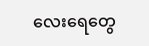လေးရေတွေ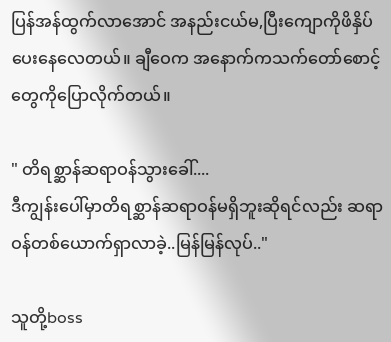ပြန်အန်ထွက်လာအောင် အနည်းငယ်မ,ပြီးကျောကိုဖိနှိပ်ပေးနေလေတယ်။ ချီဝေက အနောက်ကသက်တော်စောင့်တွေကိုပြောလိုက်တယ်။

" တိရစ္ဆာန်ဆရာဝန်သွားခေါ်....
ဒီကျွန်းပေါ်မှာတိရစ္ဆာန်ဆရာဝန်မရှိဘူးဆိုရင်လည်း ဆရာဝန်တစ်ယောက်ရှာလာခဲ့..မြန်မြန်လုပ်.."

သူတို့boss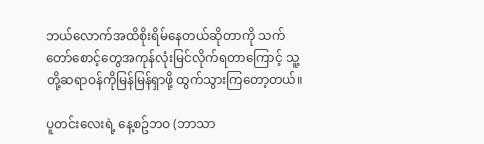ဘယ်လောက်အထိစိုးရိမ်နေတယ်ဆိုတာကို သက်တော်စောင့်တွေအကုန်လုံးမြင်လိုက်ရတာကြောင့် သူ့တို့ဆရာဝန်ကိုမြန်မြန်ရှာဖို့ ထွက်သွားကြတော့တယ်။

ပူတင်းလေးရဲ့ နေ့စဥ်ဘဝ (ဘာသာ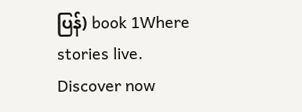ပြန်) book 1Where stories live. Discover now